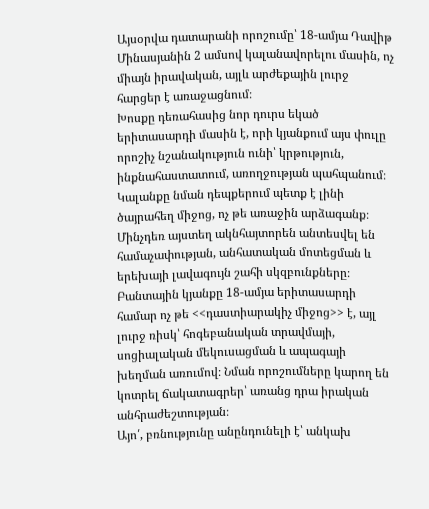Այսօրվա դատարանի որոշումը՝ 18-ամյա Դավիթ Մինասյանին 2 ամսով կալանավորելու մասին, ոչ միայն իրավական, այլև արժեքային լուրջ հարցեր է առաջացնում։
Խոսքը դեռահասից նոր դուրս եկած երիտասարդի մասին է, որի կյանքում այս փուլը որոշիչ նշանակություն ունի՝ կրթություն, ինքնահաստատում, առողջության պահպանում։ Կալանքը նման դեպքերում պետք է լինի ծայրահեղ միջոց, ոչ թե առաջին արձագանք։ Մինչդեռ այստեղ ակնհայտորեն անտեսվել են համաչափության, անհատական մոտեցման և երեխայի լավագույն շահի սկզբունքները։
Բանտային կյանքը 18-ամյա երիտասարդի համար ոչ թե <<դաստիարակիչ միջոց>> է, այլ լուրջ ռիսկ՝ հոգեբանական տրավմայի, սոցիալական մեկուսացման և ապագայի խեղման առումով։ Նման որոշումները կարող են կոտրել ճակատագրեր՝ առանց դրա իրական անհրաժեշտության։
Այո՛, բռնությունը անընդունելի է՝ անկախ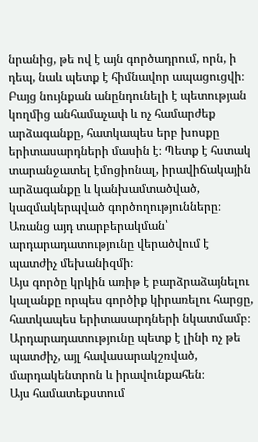նրանից, թե ով է այն գործադրում, որն, ի դեպ, նաև պետք է հիմնավոր ապացուցվի։ Բայց նույնքան անընդունելի է պետության կողմից անհամաչափ և ոչ համարժեք արձագանքը, հատկապես երբ խոսքը երիտասարդների մասին է։ Պետք է հստակ տարանջատել էմոցիոնալ, իրավիճակային արձագանքը և կանխամտածված, կազմակերպված գործողությունները։ Առանց այդ տարբերակման՝ արդարադատությունը վերածվում է պատժիչ մեխանիզմի։
Այս գործը կրկին առիթ է բարձրաձայնելու կալանքը որպես գործիք կիրառելու հարցը, հատկապես երիտասարդների նկատմամբ։ Արդարադատությունը պետք է լինի ոչ թե պատժիչ, այլ հավասարակշռված, մարդակենտրոն և իրավունքահեն։
Այս համատեքստում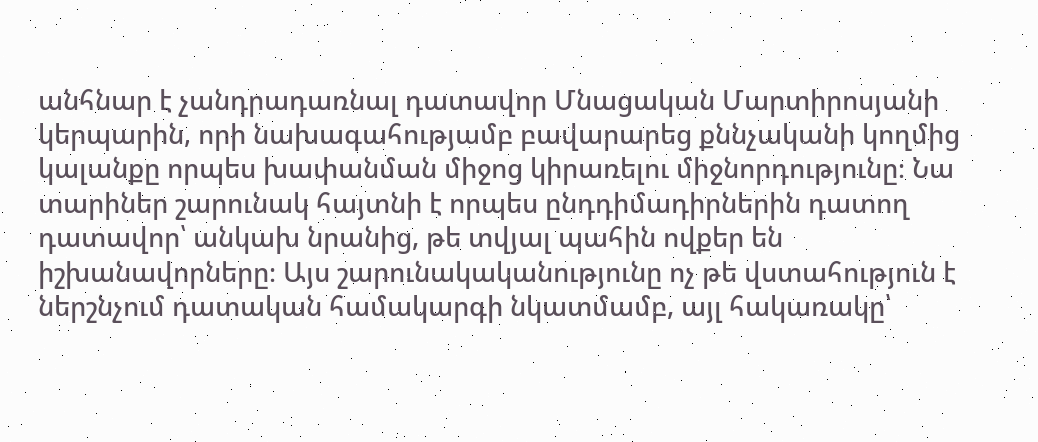անհնար է չանդրադառնալ դատավոր Մնացական Մարտիրոսյանի կերպարին, որի նախագահությամբ բավարարեց քննչականի կողմից կալանքը որպես խափանման միջոց կիրառելու միջնորդությունը։ Նա տարիներ շարունակ հայտնի է որպես ընդդիմադիրներին դատող դատավոր՝ անկախ նրանից, թե տվյալ պահին ովքեր են իշխանավորները։ Այս շարունակականությունը ոչ թե վստահություն է ներշնչում դատական համակարգի նկատմամբ, այլ հակառակը՝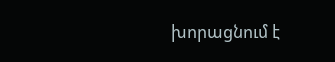խորացնում է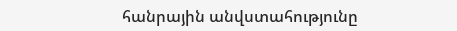հանրային անվստահությունը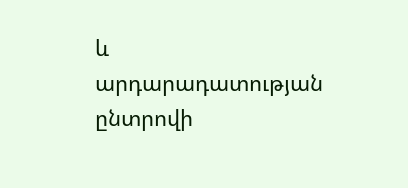և արդարադատության ընտրովի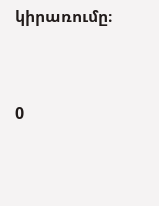կիրառումը։




0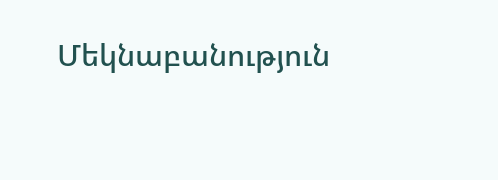Մեկնաբանություն